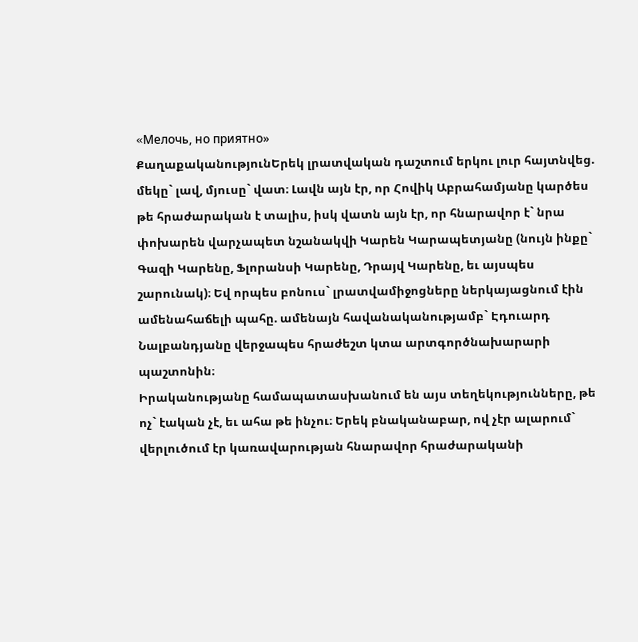«Mелочь, но приятно»
ՔաղաքականությունԵրեկ լրատվական դաշտում երկու լուր հայտնվեց. մեկը` լավ, մյուսը` վատ։ Լավն այն էր, որ Հովիկ Աբրահամյանը կարծես թե հրաժարական է տալիս, իսկ վատն այն էր, որ հնարավոր է` նրա փոխարեն վարչապետ նշանակվի Կարեն Կարապետյանը (նույն ինքը` Գազի Կարենը, Ֆլորանսի Կարենը, Դրայվ Կարենը, եւ այսպես շարունակ)։ Եվ որպես բոնուս` լրատվամիջոցները ներկայացնում էին ամենահաճելի պահը. ամենայն հավանականությամբ` Էդուարդ Նալբանդյանը վերջապես հրաժեշտ կտա արտգործնախարարի պաշտոնին։
Իրականությանը համապատասխանում են այս տեղեկությունները, թե ոչ` էական չէ, եւ ահա թե ինչու։ Երեկ բնականաբար, ով չէր ալարում` վերլուծում էր կառավարության հնարավոր հրաժարականի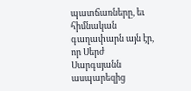պատճառները, եւ հիմնական գաղափարն այն էր, որ Սերժ Սարգսյանն ասպարեզից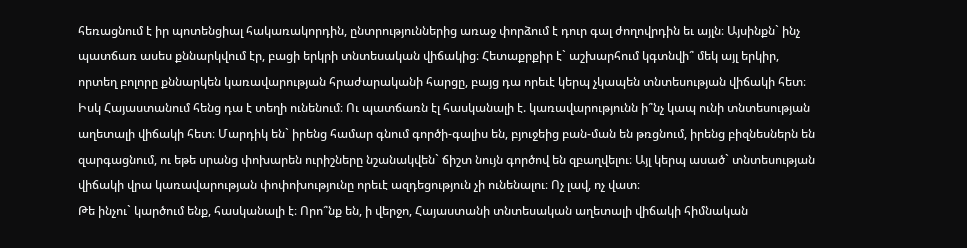հեռացնում է իր պոտենցիալ հակառակորդին, ընտրություններից առաջ փորձում է դուր գալ ժողովրդին եւ այլն։ Այսինքն` ինչ պատճառ ասես քննարկվում էր, բացի երկրի տնտեսական վիճակից։ Հետաքրքիր է` աշխարհում կգտնվի՞ մեկ այլ երկիր, որտեղ բոլորը քննարկեն կառավարության հրաժարականի հարցը, բայց դա որեւէ կերպ չկապեն տնտեսության վիճակի հետ։ Իսկ Հայաստանում հենց դա է տեղի ունենում։ Ու պատճառն էլ հասկանալի է. կառավարությունն ի՞նչ կապ ունի տնտեսության աղետալի վիճակի հետ։ Մարդիկ են` իրենց համար գնում գործի-գալիս են, բյուջեից բան-ման են թռցնում, իրենց բիզնեսներն են զարգացնում, ու եթե սրանց փոխարեն ուրիշները նշանակվեն` ճիշտ նույն գործով են զբաղվելու։ Այլ կերպ ասած` տնտեսության վիճակի վրա կառավարության փոփոխությունը որեւէ ազդեցություն չի ունենալու։ Ոչ լավ, ոչ վատ։
Թե ինչու` կարծում ենք, հասկանալի է։ Որո՞նք են, ի վերջո, Հայաստանի տնտեսական աղետալի վիճակի հիմնական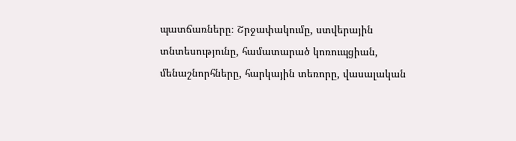պատճառները։ Շրջափակումը, ստվերային տնտեսությունը, համատարած կոռուպցիան, մենաշնորհները, հարկային տեռորը, վասալական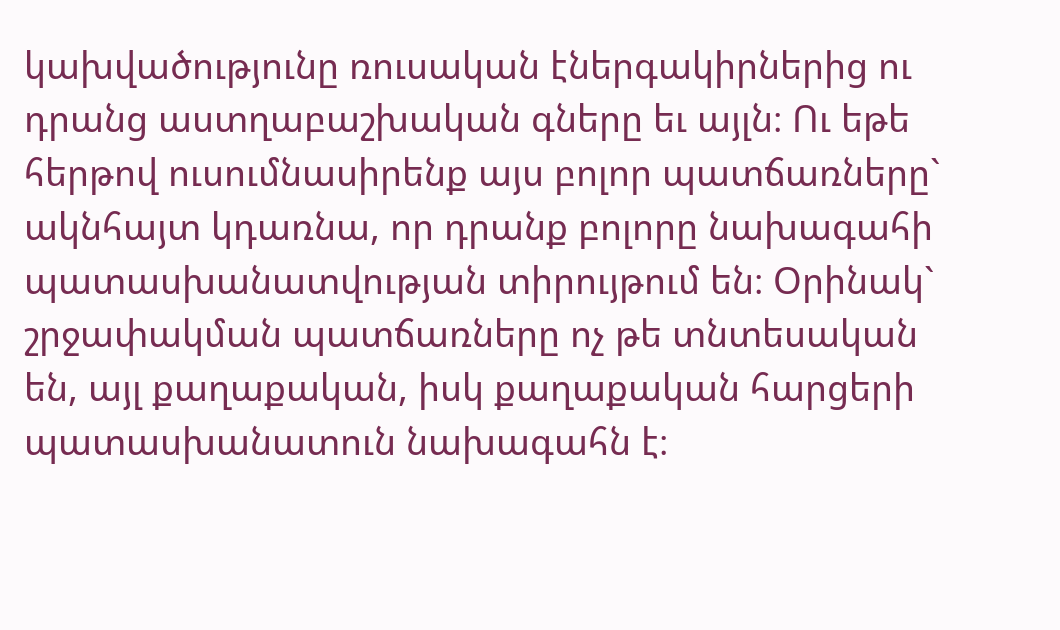կախվածությունը ռուսական էներգակիրներից ու դրանց աստղաբաշխական գները եւ այլն։ Ու եթե հերթով ուսումնասիրենք այս բոլոր պատճառները` ակնհայտ կդառնա, որ դրանք բոլորը նախագահի պատասխանատվության տիրույթում են։ Օրինակ` շրջափակման պատճառները ոչ թե տնտեսական են, այլ քաղաքական, իսկ քաղաքական հարցերի պատասխանատուն նախագահն է։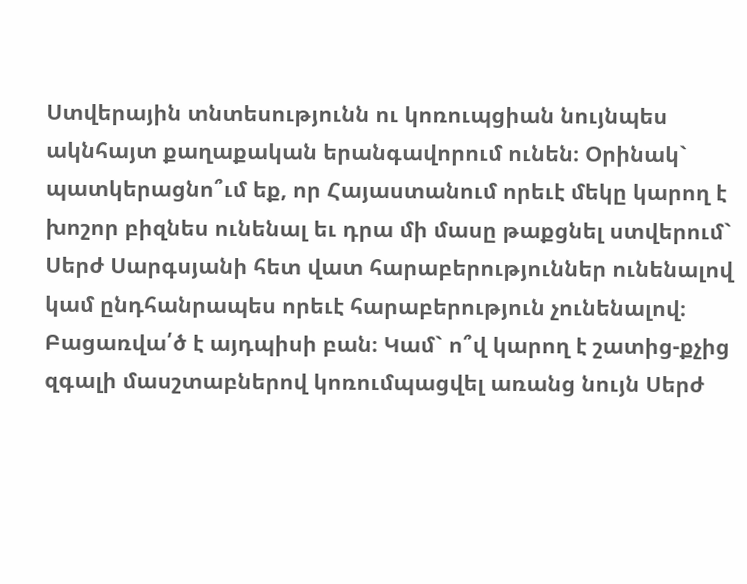Ստվերային տնտեսությունն ու կոռուպցիան նույնպես ակնհայտ քաղաքական երանգավորում ունեն։ Օրինակ` պատկերացնո՞ւմ եք, որ Հայաստանում որեւէ մեկը կարող է խոշոր բիզնես ունենալ եւ դրա մի մասը թաքցնել ստվերում` Սերժ Սարգսյանի հետ վատ հարաբերություններ ունենալով կամ ընդհանրապես որեւէ հարաբերություն չունենալով։ Բացառվա՛ծ է այդպիսի բան։ Կամ` ո՞վ կարող է շատից-քչից զգալի մասշտաբներով կոռումպացվել առանց նույն Սերժ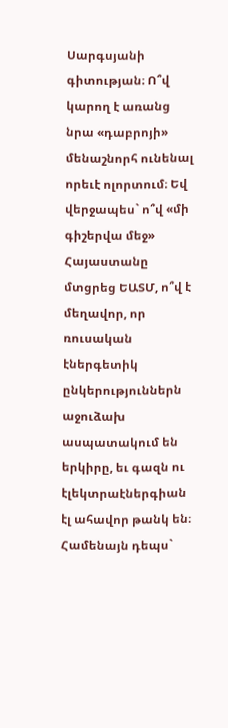Սարգսյանի գիտության։ Ո՞վ կարող է առանց նրա «դաբրոյի» մենաշնորհ ունենալ որեւէ ոլորտում։ Եվ վերջապես` ո՞վ «մի գիշերվա մեջ» Հայաստանը մտցրեց ԵԱՏՄ, ո՞վ է մեղավոր, որ ռուսական էներգետիկ ընկերություններն աջուձախ ասպատակում են երկիրը, եւ գազն ու էլեկտրաէներգիան էլ ահավոր թանկ են։ Համենայն դեպս`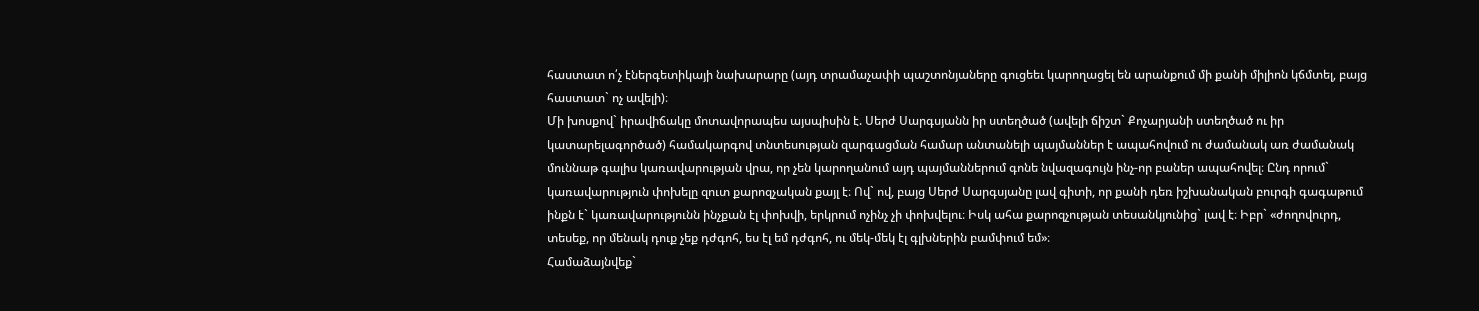հաստատ ո՛չ էներգետիկայի նախարարը (այդ տրամաչափի պաշտոնյաները գուցեեւ կարողացել են արանքում մի քանի միլիոն կճմտել, բայց հաստատ` ոչ ավելի)։
Մի խոսքով` իրավիճակը մոտավորապես այսպիսին է. Սերժ Սարգսյանն իր ստեղծած (ավելի ճիշտ` Քոչարյանի ստեղծած ու իր կատարելագործած) համակարգով տնտեսության զարգացման համար անտանելի պայմաններ է ապահովում ու ժամանակ առ ժամանակ մուննաթ գալիս կառավարության վրա, որ չեն կարողանում այդ պայմաններում գոնե նվազագույն ինչ-որ բաներ ապահովել։ Ընդ որում` կառավարություն փոխելը զուտ քարոզչական քայլ է։ Ով` ով, բայց Սերժ Սարգսյանը լավ գիտի, որ քանի դեռ իշխանական բուրգի գագաթում ինքն է` կառավարությունն ինչքան էլ փոխվի, երկրում ոչինչ չի փոխվելու։ Իսկ ահա քարոզչության տեսանկյունից` լավ է։ Իբր` «ժողովուրդ, տեսեք, որ մենակ դուք չեք դժգոհ, ես էլ եմ դժգոհ, ու մեկ-մեկ էլ գլխներին բամփում եմ»։
Համաձայնվեք`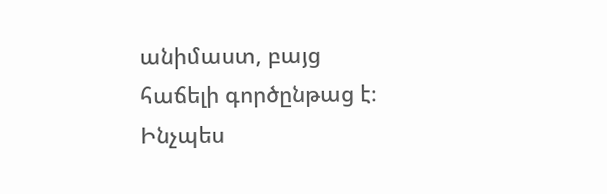անիմաստ, բայց հաճելի գործընթաց է։ Ինչպես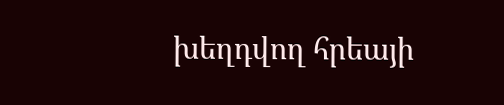խեղդվող հրեայի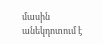մասին անեկդոտում է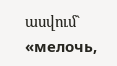ասվում` «мелочь,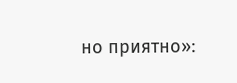но приятно»։